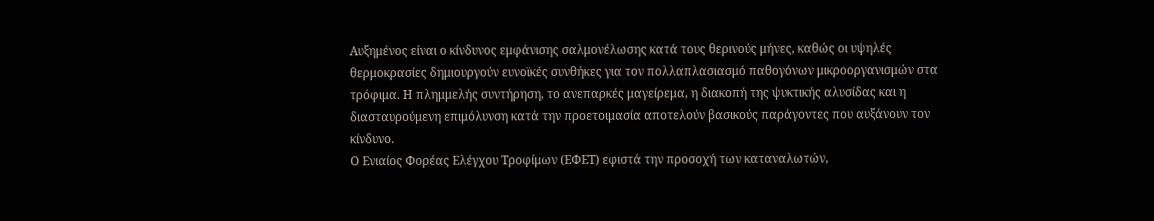Αυξημένος είναι ο κίνδυνος εμφάνισης σαλμονέλωσης κατά τους θερινούς μήνες, καθώς οι υψηλές θερμοκρασίες δημιουργούν ευνοϊκές συνθήκες για τον πολλαπλασιασμό παθογόνων μικροοργανισμών στα τρόφιμα. Η πλημμελής συντήρηση, το ανεπαρκές μαγείρεμα, η διακοπή της ψυκτικής αλυσίδας και η διασταυρούμενη επιμόλυνση κατά την προετοιμασία αποτελούν βασικούς παράγοντες που αυξάνουν τον κίνδυνο.
Ο Ενιαίος Φορέας Ελέγχου Τροφίμων (ΕΦΕΤ) εφιστά την προσοχή των καταναλωτών,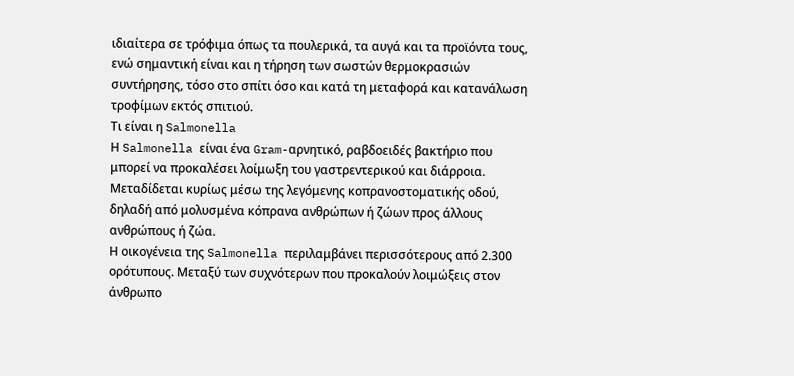ιδιαίτερα σε τρόφιμα όπως τα πουλερικά, τα αυγά και τα προϊόντα τους, ενώ σημαντική είναι και η τήρηση των σωστών θερμοκρασιών συντήρησης, τόσο στο σπίτι όσο και κατά τη μεταφορά και κατανάλωση τροφίμων εκτός σπιτιού.
Τι είναι η Salmonella
Η Salmonella είναι ένα Gram-αρνητικό, ραβδοειδές βακτήριο που μπορεί να προκαλέσει λοίμωξη του γαστρεντερικού και διάρροια. Μεταδίδεται κυρίως μέσω της λεγόμενης κοπρανοστοματικής οδού, δηλαδή από μολυσμένα κόπρανα ανθρώπων ή ζώων προς άλλους ανθρώπους ή ζώα.
Η οικογένεια της Salmonella περιλαμβάνει περισσότερους από 2.300 ορότυπους. Μεταξύ των συχνότερων που προκαλούν λοιμώξεις στον άνθρωπο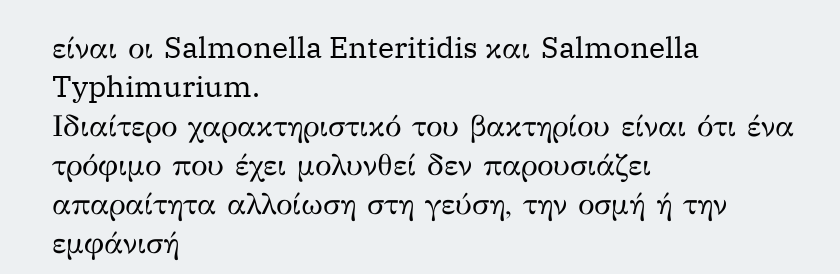είναι οι Salmonella Enteritidis και Salmonella Typhimurium.
Ιδιαίτερο χαρακτηριστικό του βακτηρίου είναι ότι ένα τρόφιμο που έχει μολυνθεί δεν παρουσιάζει απαραίτητα αλλοίωση στη γεύση, την οσμή ή την εμφάνισή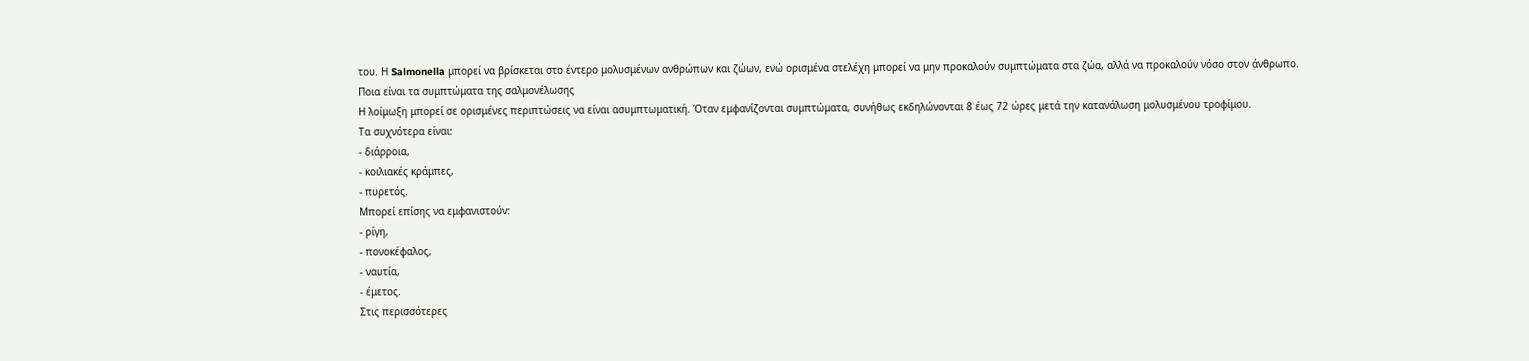του. Η Salmonella μπορεί να βρίσκεται στο έντερο μολυσμένων ανθρώπων και ζώων, ενώ ορισμένα στελέχη μπορεί να μην προκαλούν συμπτώματα στα ζώα, αλλά να προκαλούν νόσο στον άνθρωπο.
Ποια είναι τα συμπτώματα της σαλμονέλωσης
Η λοίμωξη μπορεί σε ορισμένες περιπτώσεις να είναι ασυμπτωματική. Όταν εμφανίζονται συμπτώματα, συνήθως εκδηλώνονται 8 έως 72 ώρες μετά την κατανάλωση μολυσμένου τροφίμου.
Τα συχνότερα είναι:
- διάρροια,
- κοιλιακές κράμπες,
- πυρετός.
Μπορεί επίσης να εμφανιστούν:
- ρίγη,
- πονοκέφαλος,
- ναυτία,
- έμετος.
Στις περισσότερες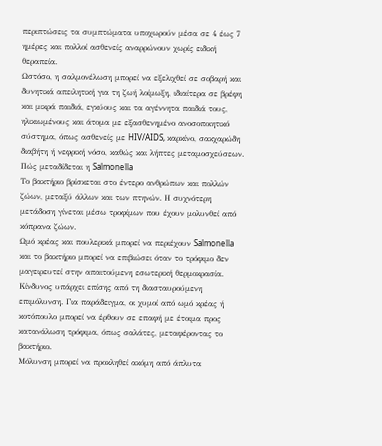περιπτώσεις τα συμπτώματα υποχωρούν μέσα σε 4 έως 7 ημέρες και πολλοί ασθενείς αναρρώνουν χωρίς ειδική θεραπεία.
Ωστόσο, η σαλμονέλωση μπορεί να εξελιχθεί σε σοβαρή και δυνητικά απειλητική για τη ζωή λοίμωξη, ιδιαίτερα σε βρέφη και μικρά παιδιά, εγκύους και τα αγέννητα παιδιά τους, ηλικιωμένους και άτομα με εξασθενημένο ανοσοποιητικό σύστημα, όπως ασθενείς με HIV/AIDS, καρκίνο, σακχαρώδη διαβήτη ή νεφρική νόσο, καθώς και λήπτες μεταμοσχεύσεων.
Πώς μεταδίδεται η Salmonella
Το βακτήριο βρίσκεται στο έντερο ανθρώπων και πολλών ζώων, μεταξύ άλλων και των πτηνών. Η συχνότερη μετάδοση γίνεται μέσω τροφίμων που έχουν μολυνθεί από κόπρανα ζώων.
Ωμό κρέας και πουλερικά μπορεί να περιέχουν Salmonella και το βακτήριο μπορεί να επιβιώσει όταν το τρόφιμο δεν μαγειρευτεί στην απαιτούμενη εσωτερική θερμοκρασία.
Κίνδυνος υπάρχει επίσης από τη διασταυρούμενη επιμόλυνση. Για παράδειγμα, οι χυμοί από ωμό κρέας ή κοτόπουλο μπορεί να έρθουν σε επαφή με έτοιμα προς κατανάλωση τρόφιμα, όπως σαλάτες, μεταφέροντας το βακτήριο.
Μόλυνση μπορεί να προκληθεί ακόμη από άπλυτα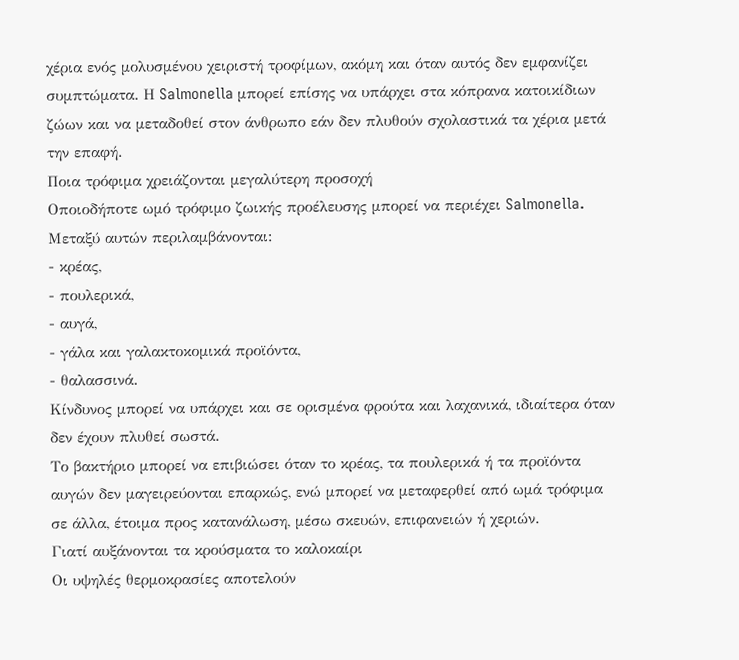χέρια ενός μολυσμένου χειριστή τροφίμων, ακόμη και όταν αυτός δεν εμφανίζει συμπτώματα. Η Salmonella μπορεί επίσης να υπάρχει στα κόπρανα κατοικίδιων ζώων και να μεταδοθεί στον άνθρωπο εάν δεν πλυθούν σχολαστικά τα χέρια μετά την επαφή.
Ποια τρόφιμα χρειάζονται μεγαλύτερη προσοχή
Οποιοδήποτε ωμό τρόφιμο ζωικής προέλευσης μπορεί να περιέχει Salmonella. Μεταξύ αυτών περιλαμβάνονται:
- κρέας,
- πουλερικά,
- αυγά,
- γάλα και γαλακτοκομικά προϊόντα,
- θαλασσινά.
Κίνδυνος μπορεί να υπάρχει και σε ορισμένα φρούτα και λαχανικά, ιδιαίτερα όταν δεν έχουν πλυθεί σωστά.
Το βακτήριο μπορεί να επιβιώσει όταν το κρέας, τα πουλερικά ή τα προϊόντα αυγών δεν μαγειρεύονται επαρκώς, ενώ μπορεί να μεταφερθεί από ωμά τρόφιμα σε άλλα, έτοιμα προς κατανάλωση, μέσω σκευών, επιφανειών ή χεριών.
Γιατί αυξάνονται τα κρούσματα το καλοκαίρι
Οι υψηλές θερμοκρασίες αποτελούν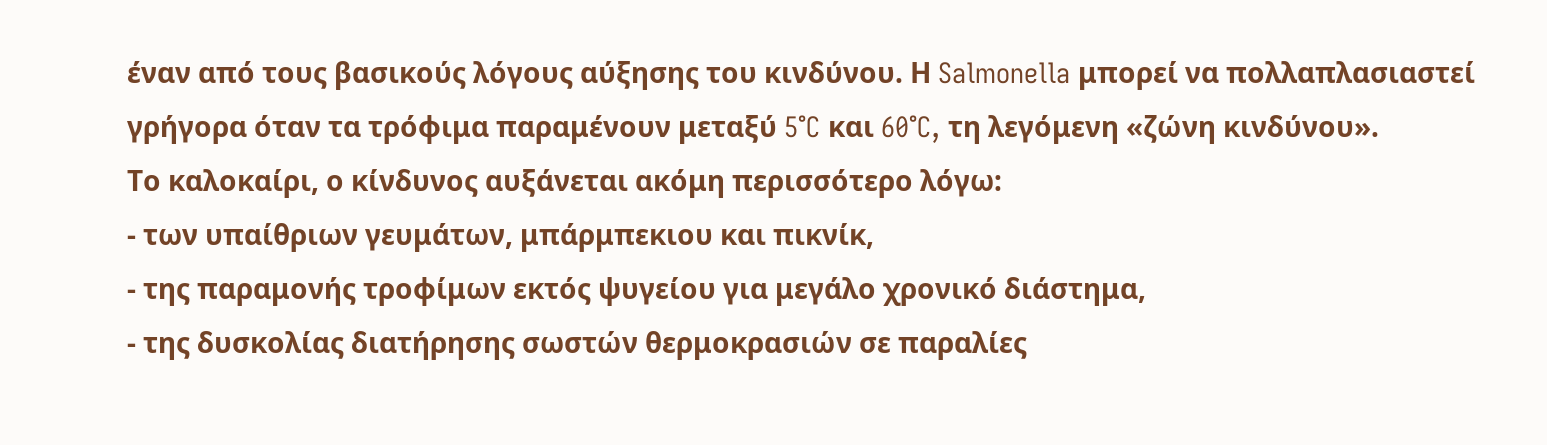έναν από τους βασικούς λόγους αύξησης του κινδύνου. Η Salmonella μπορεί να πολλαπλασιαστεί γρήγορα όταν τα τρόφιμα παραμένουν μεταξύ 5°C και 60°C, τη λεγόμενη «ζώνη κινδύνου».
Το καλοκαίρι, ο κίνδυνος αυξάνεται ακόμη περισσότερο λόγω:
- των υπαίθριων γευμάτων, μπάρμπεκιου και πικνίκ,
- της παραμονής τροφίμων εκτός ψυγείου για μεγάλο χρονικό διάστημα,
- της δυσκολίας διατήρησης σωστών θερμοκρασιών σε παραλίες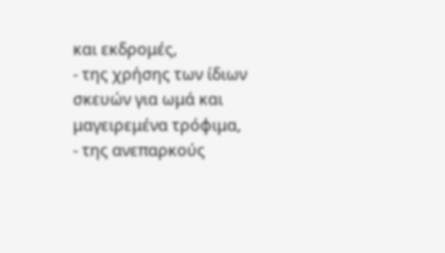και εκδρομές,
- της χρήσης των ίδιων σκευών για ωμά και μαγειρεμένα τρόφιμα,
- της ανεπαρκούς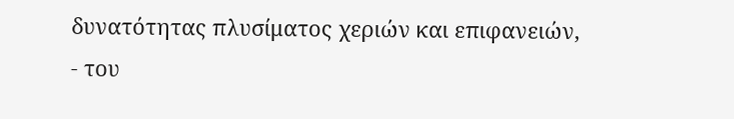δυνατότητας πλυσίματος χεριών και επιφανειών,
- του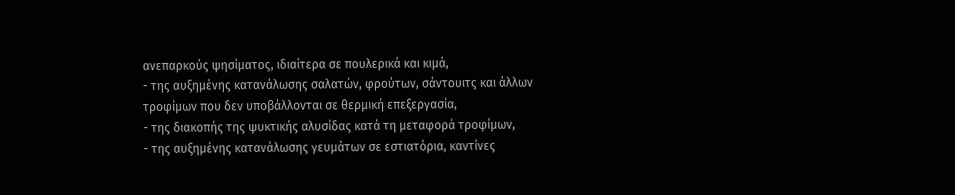ανεπαρκούς ψησίματος, ιδιαίτερα σε πουλερικά και κιμά,
- της αυξημένης κατανάλωσης σαλατών, φρούτων, σάντουιτς και άλλων τροφίμων που δεν υποβάλλονται σε θερμική επεξεργασία,
- της διακοπής της ψυκτικής αλυσίδας κατά τη μεταφορά τροφίμων,
- της αυξημένης κατανάλωσης γευμάτων σε εστιατόρια, καντίνες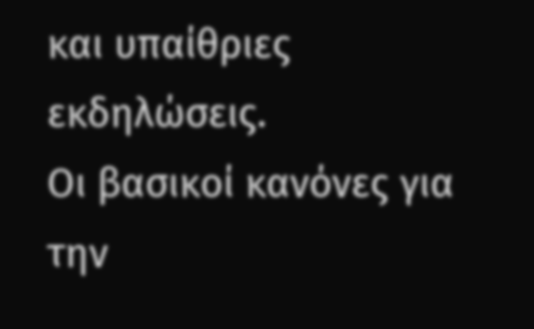και υπαίθριες εκδηλώσεις.
Οι βασικοί κανόνες για την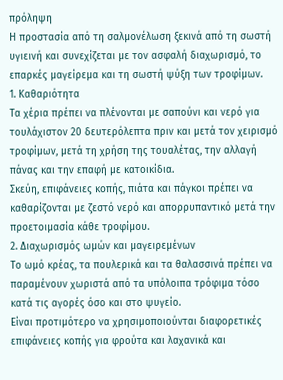πρόληψη
Η προστασία από τη σαλμονέλωση ξεκινά από τη σωστή υγιεινή και συνεχίζεται με τον ασφαλή διαχωρισμό, το επαρκές μαγείρεμα και τη σωστή ψύξη των τροφίμων.
1. Καθαριότητα
Τα χέρια πρέπει να πλένονται με σαπούνι και νερό για τουλάχιστον 20 δευτερόλεπτα πριν και μετά τον χειρισμό τροφίμων, μετά τη χρήση της τουαλέτας, την αλλαγή πάνας και την επαφή με κατοικίδια.
Σκεύη, επιφάνειες κοπής, πιάτα και πάγκοι πρέπει να καθαρίζονται με ζεστό νερό και απορρυπαντικό μετά την προετοιμασία κάθε τροφίμου.
2. Διαχωρισμός ωμών και μαγειρεμένων
Το ωμό κρέας, τα πουλερικά και τα θαλασσινά πρέπει να παραμένουν χωριστά από τα υπόλοιπα τρόφιμα τόσο κατά τις αγορές όσο και στο ψυγείο.
Είναι προτιμότερο να χρησιμοποιούνται διαφορετικές επιφάνειες κοπής για φρούτα και λαχανικά και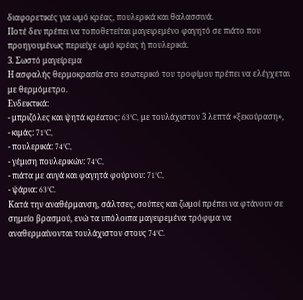διαφορετικές για ωμό κρέας, πουλερικά και θαλασσινά.
Ποτέ δεν πρέπει να τοποθετείται μαγειρεμένο φαγητό σε πιάτο που προηγουμένως περιείχε ωμό κρέας ή πουλερικά.
3. Σωστό μαγείρεμα
Η ασφαλής θερμοκρασία στο εσωτερικό του τροφίμου πρέπει να ελέγχεται με θερμόμετρο.
Ενδεικτικά:
- μπριζόλες και ψητά κρέατος: 63°C, με τουλάχιστον 3 λεπτά «ξεκούραση»,
- κιμάς: 71°C,
- πουλερικά: 74°C,
- γέμιση πουλερικών: 74°C,
- πιάτα με αυγά και φαγητά φούρνου: 71°C,
- ψάρια: 63°C.
Κατά την αναθέρμανση, σάλτσες, σούπες και ζωμοί πρέπει να φτάνουν σε σημείο βρασμού, ενώ τα υπόλοιπα μαγειρεμένα τρόφιμα να αναθερμαίνονται τουλάχιστον στους 74°C.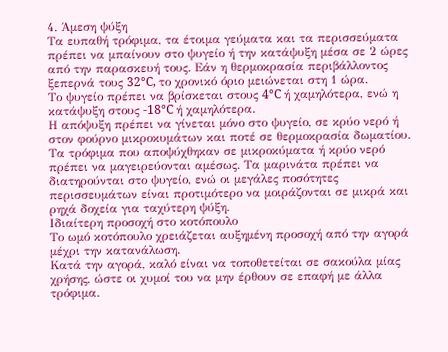4. Άμεση ψύξη
Τα ευπαθή τρόφιμα, τα έτοιμα γεύματα και τα περισσεύματα πρέπει να μπαίνουν στο ψυγείο ή την κατάψυξη μέσα σε 2 ώρες από την παρασκευή τους. Εάν η θερμοκρασία περιβάλλοντος ξεπερνά τους 32°C, το χρονικό όριο μειώνεται στη 1 ώρα.
Το ψυγείο πρέπει να βρίσκεται στους 4°C ή χαμηλότερα, ενώ η κατάψυξη στους -18°C ή χαμηλότερα.
Η απόψυξη πρέπει να γίνεται μόνο στο ψυγείο, σε κρύο νερό ή στον φούρνο μικροκυμάτων και ποτέ σε θερμοκρασία δωματίου.
Τα τρόφιμα που αποψύχθηκαν σε μικροκύματα ή κρύο νερό πρέπει να μαγειρεύονται αμέσως. Τα μαρινάτα πρέπει να διατηρούνται στο ψυγείο, ενώ οι μεγάλες ποσότητες περισσευμάτων είναι προτιμότερο να μοιράζονται σε μικρά και ρηχά δοχεία για ταχύτερη ψύξη.
Ιδιαίτερη προσοχή στο κοτόπουλο
Το ωμό κοτόπουλο χρειάζεται αυξημένη προσοχή από την αγορά μέχρι την κατανάλωση.
Κατά την αγορά, καλό είναι να τοποθετείται σε σακούλα μίας χρήσης, ώστε οι χυμοί του να μην έρθουν σε επαφή με άλλα τρόφιμα.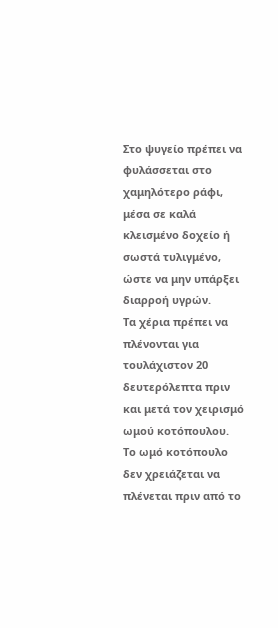Στο ψυγείο πρέπει να φυλάσσεται στο χαμηλότερο ράφι, μέσα σε καλά κλεισμένο δοχείο ή σωστά τυλιγμένο, ώστε να μην υπάρξει διαρροή υγρών.
Τα χέρια πρέπει να πλένονται για τουλάχιστον 20 δευτερόλεπτα πριν και μετά τον χειρισμό ωμού κοτόπουλου.
Το ωμό κοτόπουλο δεν χρειάζεται να πλένεται πριν από το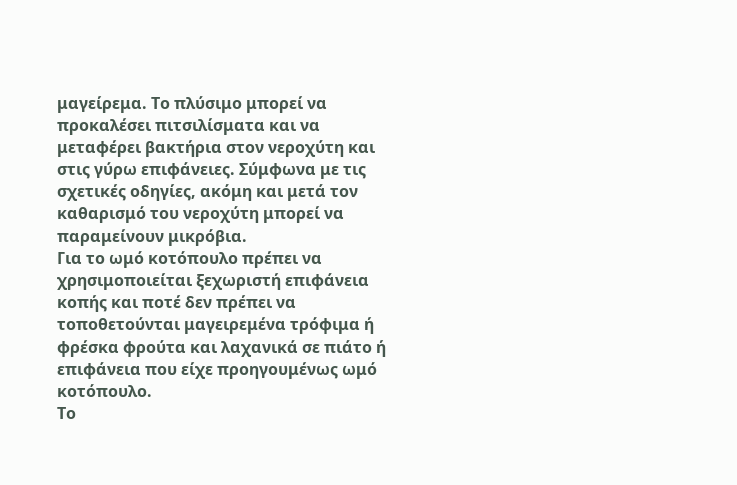μαγείρεμα. Το πλύσιμο μπορεί να προκαλέσει πιτσιλίσματα και να μεταφέρει βακτήρια στον νεροχύτη και στις γύρω επιφάνειες. Σύμφωνα με τις σχετικές οδηγίες, ακόμη και μετά τον καθαρισμό του νεροχύτη μπορεί να παραμείνουν μικρόβια.
Για το ωμό κοτόπουλο πρέπει να χρησιμοποιείται ξεχωριστή επιφάνεια κοπής και ποτέ δεν πρέπει να τοποθετούνται μαγειρεμένα τρόφιμα ή φρέσκα φρούτα και λαχανικά σε πιάτο ή επιφάνεια που είχε προηγουμένως ωμό κοτόπουλο.
Το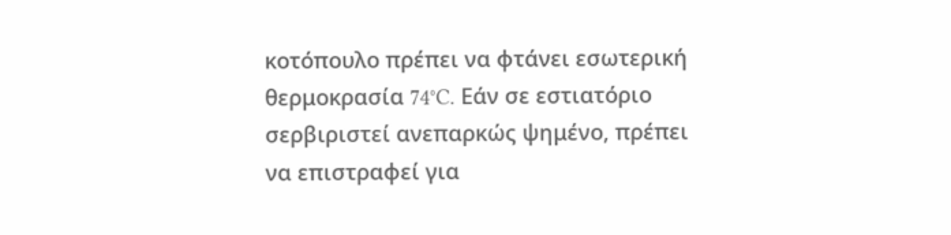κοτόπουλο πρέπει να φτάνει εσωτερική θερμοκρασία 74°C. Εάν σε εστιατόριο σερβιριστεί ανεπαρκώς ψημένο, πρέπει να επιστραφεί για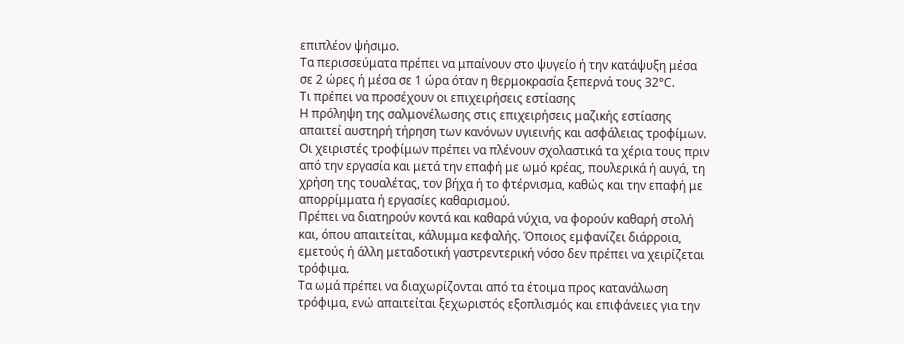επιπλέον ψήσιμο.
Τα περισσεύματα πρέπει να μπαίνουν στο ψυγείο ή την κατάψυξη μέσα σε 2 ώρες ή μέσα σε 1 ώρα όταν η θερμοκρασία ξεπερνά τους 32°C.
Τι πρέπει να προσέχουν οι επιχειρήσεις εστίασης
Η πρόληψη της σαλμονέλωσης στις επιχειρήσεις μαζικής εστίασης απαιτεί αυστηρή τήρηση των κανόνων υγιεινής και ασφάλειας τροφίμων.
Οι χειριστές τροφίμων πρέπει να πλένουν σχολαστικά τα χέρια τους πριν από την εργασία και μετά την επαφή με ωμό κρέας, πουλερικά ή αυγά, τη χρήση της τουαλέτας, τον βήχα ή το φτέρνισμα, καθώς και την επαφή με απορρίμματα ή εργασίες καθαρισμού.
Πρέπει να διατηρούν κοντά και καθαρά νύχια, να φορούν καθαρή στολή και, όπου απαιτείται, κάλυμμα κεφαλής. Όποιος εμφανίζει διάρροια, εμετούς ή άλλη μεταδοτική γαστρεντερική νόσο δεν πρέπει να χειρίζεται τρόφιμα.
Τα ωμά πρέπει να διαχωρίζονται από τα έτοιμα προς κατανάλωση τρόφιμα, ενώ απαιτείται ξεχωριστός εξοπλισμός και επιφάνειες για την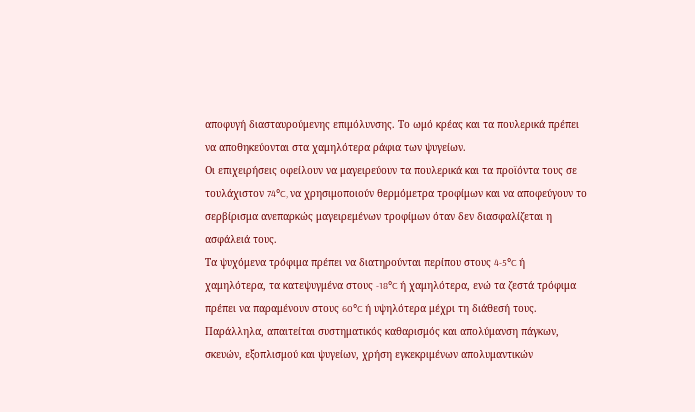αποφυγή διασταυρούμενης επιμόλυνσης. Το ωμό κρέας και τα πουλερικά πρέπει να αποθηκεύονται στα χαμηλότερα ράφια των ψυγείων.
Οι επιχειρήσεις οφείλουν να μαγειρεύουν τα πουλερικά και τα προϊόντα τους σε τουλάχιστον 74°C, να χρησιμοποιούν θερμόμετρα τροφίμων και να αποφεύγουν το σερβίρισμα ανεπαρκώς μαγειρεμένων τροφίμων όταν δεν διασφαλίζεται η ασφάλειά τους.
Τα ψυχόμενα τρόφιμα πρέπει να διατηρούνται περίπου στους 4-5°C ή χαμηλότερα, τα κατεψυγμένα στους -18°C ή χαμηλότερα, ενώ τα ζεστά τρόφιμα πρέπει να παραμένουν στους 60°C ή υψηλότερα μέχρι τη διάθεσή τους.
Παράλληλα, απαιτείται συστηματικός καθαρισμός και απολύμανση πάγκων, σκευών, εξοπλισμού και ψυγείων, χρήση εγκεκριμένων απολυμαντικών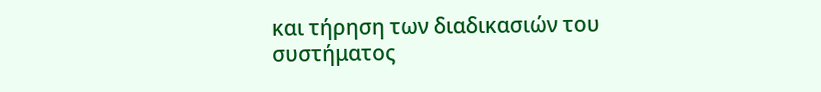και τήρηση των διαδικασιών του συστήματος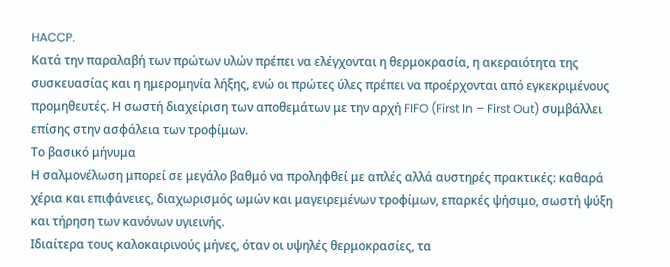HACCP.
Κατά την παραλαβή των πρώτων υλών πρέπει να ελέγχονται η θερμοκρασία, η ακεραιότητα της συσκευασίας και η ημερομηνία λήξης, ενώ οι πρώτες ύλες πρέπει να προέρχονται από εγκεκριμένους προμηθευτές. Η σωστή διαχείριση των αποθεμάτων με την αρχή FIFO (First In – First Out) συμβάλλει επίσης στην ασφάλεια των τροφίμων.
Το βασικό μήνυμα
Η σαλμονέλωση μπορεί σε μεγάλο βαθμό να προληφθεί με απλές αλλά αυστηρές πρακτικές: καθαρά χέρια και επιφάνειες, διαχωρισμός ωμών και μαγειρεμένων τροφίμων, επαρκές ψήσιμο, σωστή ψύξη και τήρηση των κανόνων υγιεινής.
Ιδιαίτερα τους καλοκαιρινούς μήνες, όταν οι υψηλές θερμοκρασίες, τα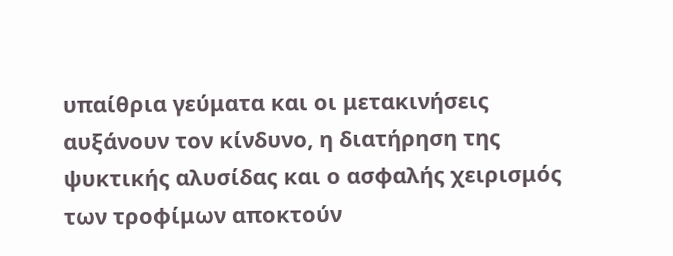υπαίθρια γεύματα και οι μετακινήσεις αυξάνουν τον κίνδυνο, η διατήρηση της ψυκτικής αλυσίδας και ο ασφαλής χειρισμός των τροφίμων αποκτούν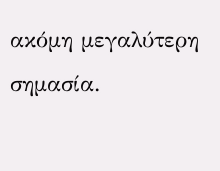ακόμη μεγαλύτερη σημασία.